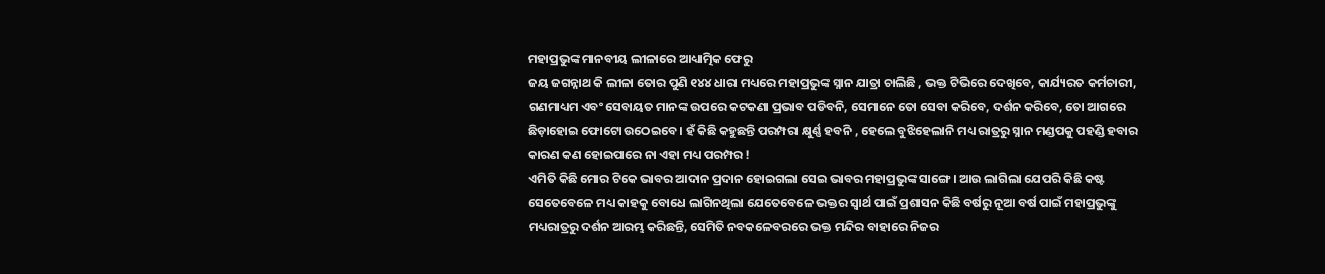ମହାପ୍ରଭୁଙ୍କ ମାନବୀୟ ଲୀଳାରେ ଆଧ୍ୟାତ୍ମିକ ଫେରୁ
ଜୟ ଜଗନ୍ନାଥ କି ଲୀଳା ତୋର ପୁଣି ୧୪୪ ଧାରା ମଧ୍ୟରେ ମହାପ୍ରଭୁଙ୍କ ସ୍ନାନ ଯାତ୍ରା ଚାଲିଛି , ଭକ୍ତ ଟିଭିରେ ଦେଖିବେ, କାର୍ଯ୍ୟରତ କର୍ମଚାରୀ, ଗଣମାଧ୍ୟମ ଏବଂ ସେବାୟତ ମାନଙ୍କ ଉପରେ କଟକଣା ପ୍ରଭାବ ପଡିବନି, ସେମାନେ ତୋ ସେବା କରିବେ, ଦର୍ଶନ କରିବେ, ତୋ ଆଗରେ ଛିଡ଼ାହୋଇ ଫୋଟୋ ଉଠେଇବେ। ହଁ କିଛି କହୁଛନ୍ତି ପରମ୍ପରା କ୍ଷୁର୍ଣ୍ଣ ହବନି , ହେଲେ ବୁଝିହେଲାନି ମଧ୍ୟ ରାତ୍ରରୁ ସ୍ନାନ ମଣ୍ଡପକୁ ପହଣ୍ଡି ହବାର କାରଣ କଣ ହୋଇପାରେ ନା ଏହା ମଧ୍ୟ ପରମ୍ପର !
ଏମିତି କିଛି ମୋର ଟିକେ ଭାବର ଆଦାନ ପ୍ରଦାନ ହୋଇଗଲା ସେଇ ଭାବର ମହାପ୍ରଭୁଙ୍କ ସାଙ୍ଗେ। ଆଉ ଲାଗିଲା ଯେପରି କିଛି କଷ୍ଟ ସେତେବେଳେ ମଧ୍ୟ କାହକୁ ବୋଧେ ଲାଗିନଥିଲା ଯେତେବେଳେ ଭକ୍ତର ସ୍ୱାର୍ଥ ପାଇଁ ପ୍ରଶାସନ କିଛି ବର୍ଷରୁ ନୂଆ ବର୍ଷ ପାଇଁ ମହାପ୍ରଭୁଙ୍କୁ ମଧ୍ୟରାତ୍ରରୁ ଦର୍ଶନ ଆରମ୍ଭ କରିଛନ୍ତି, ସେମିତି ନବକଳେବରରେ ଭକ୍ତ ମନ୍ଦିର ବାହାରେ ନିଜର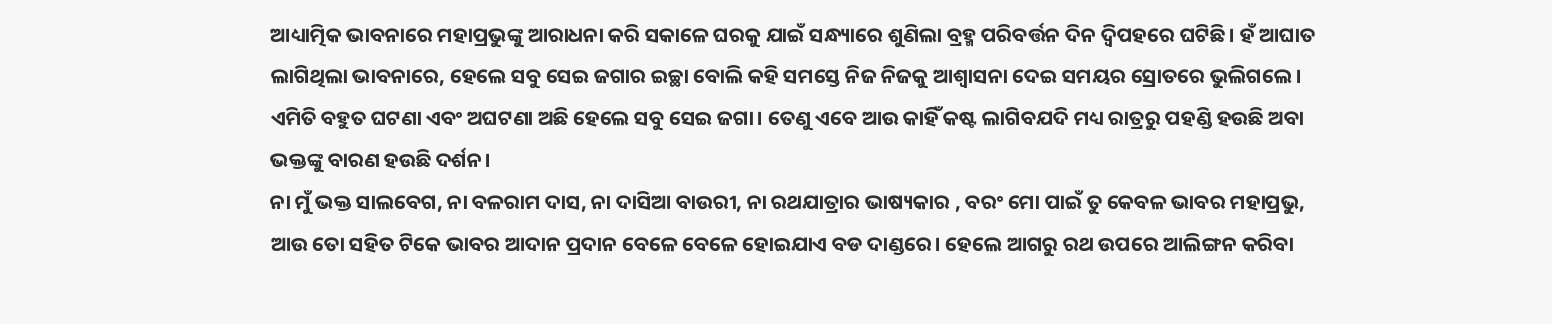ଆଧ୍ୟାତ୍ମିକ ଭାବନାରେ ମହାପ୍ରଭୁଙ୍କୁ ଆରାଧନା କରି ସକାଳେ ଘରକୁ ଯାଇଁ ସନ୍ଧ୍ୟାରେ ଶୁଣିଲା ବ୍ରହ୍ମ ପରିବର୍ତ୍ତନ ଦିନ ଦ୍ବିପହରେ ଘଟିଛି। ହଁ ଆଘାତ ଲାଗିଥିଲା ଭାବନାରେ, ହେଲେ ସବୁ ସେଇ ଜଗାର ଇଚ୍ଛା ବୋଲି କହି ସମସ୍ତେ ନିଜ ନିଜକୁ ଆଶ୍ୱାସନା ଦେଇ ସମୟର ସ୍ରୋତରେ ଭୁଲିଗଲେ। ଏମିତି ବହୁତ ଘଟଣା ଏବଂ ଅଘଟଣା ଅଛି ହେଲେ ସବୁ ସେଇ ଜଗା। ତେଣୁ ଏବେ ଆଉ କାହିଁ କଷ୍ଟ ଲାଗିବଯଦି ମଧ୍ୟ ରାତ୍ରରୁ ପହଣ୍ଡି ହଉଛି ଅବା ଭକ୍ତଙ୍କୁ ବାରଣ ହଉଛି ଦର୍ଶନ।
ନା ମୁଁ ଭକ୍ତ ସାଲବେଗ, ନା ବଳରାମ ଦାସ, ନା ଦାସିଆ ବାଉରୀ, ନା ରଥଯାତ୍ରାର ଭାଷ୍ୟକାର , ବରଂ ମୋ ପାଇଁ ତୁ କେବଳ ଭାବର ମହାପ୍ରଭୁ, ଆଉ ତୋ ସହିତ ଟିକେ ଭାବର ଆଦାନ ପ୍ରଦାନ ବେଳେ ବେଳେ ହୋଇଯାଏ ବଡ ଦାଣ୍ଡରେ। ହେଲେ ଆଗରୁ ରଥ ଉପରେ ଆଲିଙ୍ଗନ କରିବା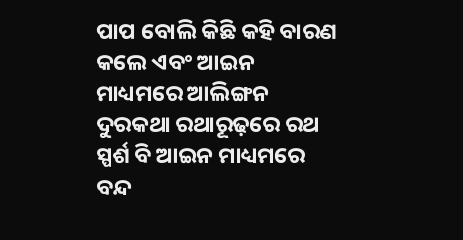ପାପ ବୋଲି କିଛି କହି ବାରଣ କଲେ ଏବଂ ଆଇନ ମାଧ୍ୟମରେ ଆଲିଙ୍ଗନ ଦୁରକଥା ରଥାରୂଢ଼ରେ ରଥ ସ୍ପର୍ଶ ବି ଆଇନ ମାଧ୍ୟମରେ ବନ୍ଦ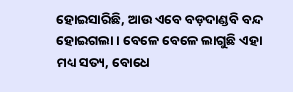ହୋଇସାରିଛି, ଆଉ ଏବେ ବଡ଼ଦାଣ୍ଡବି ବନ୍ଦ ହୋଇଗଲା। ବେଳେ ବେଳେ ଲାଗୁଛି ଏହା ମଧ୍ୟ ସତ୍ୟ, ବୋଧେ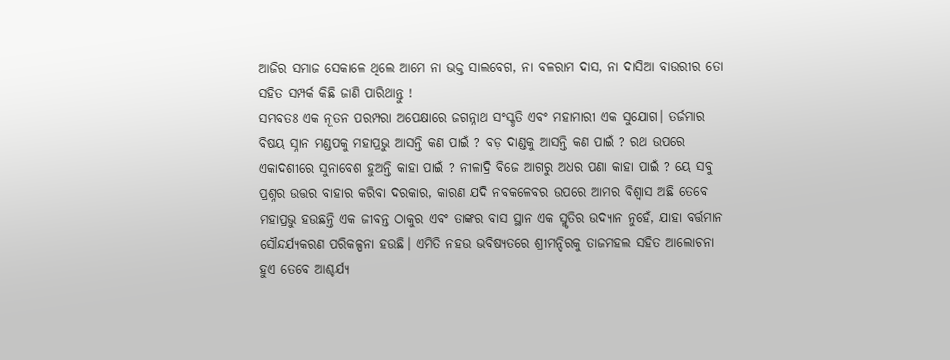ଆଜିର ସମାଜ ସେକାଳେ ଥିଲେ ଆମେ ନା ଭକ୍ତ ସାଲବେଗ, ନା ବଳରାମ ଦାସ, ନା ଦାସିଆ ବାଉରୀର ତୋ ସହିତ ସମ୍ପର୍କ କିଛି ଜାଣି ପାରିଥାନ୍ତୁ !
ସମ୍ଭବତଃ ଏକ ନୂତନ ପରମ୍ପରା ଅପେକ୍ଷାରେ ଜଗନ୍ନାଥ ସଂସ୍କୃତି ଏବଂ ମହାମାରୀ ଏକ ସୁଯୋଗ। ତର୍ଜମାର ବିଷୟ ସ୍ନାନ ମଣ୍ଡପକୁ ମହାପ୍ରଭୁ ଆସନ୍ତି କଣ ପାଇଁ ? ବଡ଼ ଦାଣ୍ଡକୁ ଆସନ୍ତି କଣ ପାଇଁ ? ରଥ ଉପରେ ଏକାଦଶୀରେ ସୁନାବେଶ ହୁଅନ୍ତି କାହା ପାଇଁ ? ନୀଳାଦ୍ରି ବିଜେ ଆଗରୁ ଅଧର ପଣା କାହା ପାଇଁ ? ୟେ ସବୁ ପ୍ରଶ୍ନର ଉତ୍ତର ବାହାର କରିବା ଦରକାର, କାରଣ ଯଦି ନବକଳେବର ଉପରେ ଆମର ବିଶ୍ୱାସ ଅଛି ତେବେ ମହାପ୍ରଭୁ ହଉଛନ୍ତି ଏକ ଜୀବନ୍ତ ଠାକୁର ଏବଂ ତାଙ୍କର ବାସ ସ୍ଥାନ ଏକ ସ୍ମୃତିର ଉଦ୍ୟାନ ନୁହେଁ, ଯାହା ବର୍ତ୍ତମାନ ସୌନ୍ଦର୍ଯ୍ୟକରଣ ପରିକଳ୍ପନା ହଉଛି। ଏମିତି ନହଉ ଭବିଷ୍ୟତରେ ଶ୍ରୀମନ୍ଦିରକୁ ତାଜମହଲ ସହିତ ଆଲୋଚନା ହୁଏ ତେବେ ଆଶ୍ଚର୍ଯ୍ୟ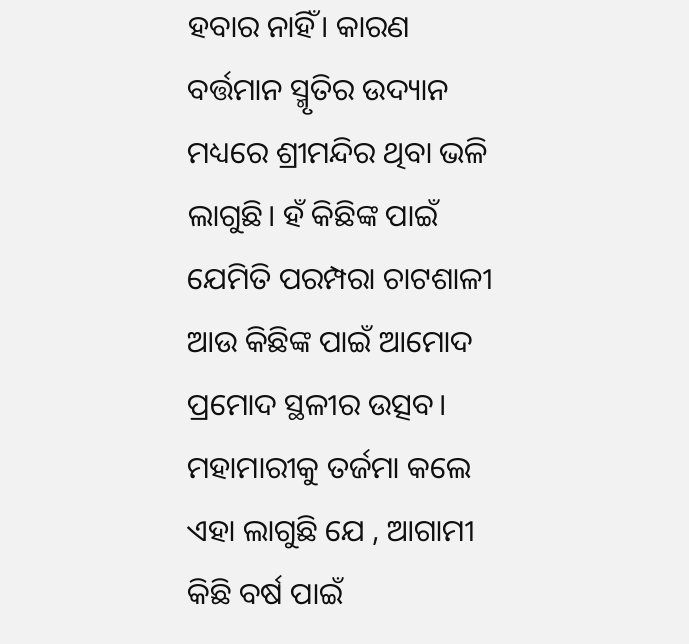ହବାର ନାହିଁ। କାରଣ ବର୍ତ୍ତମାନ ସ୍ମୃତିର ଉଦ୍ୟାନ ମଧ୍ୟରେ ଶ୍ରୀମନ୍ଦିର ଥିବା ଭଳି ଲାଗୁଛି। ହଁ କିଛିଙ୍କ ପାଇଁ ଯେମିତି ପରମ୍ପରା ଚାଟଶାଳୀ ଆଉ କିଛିଙ୍କ ପାଇଁ ଆମୋଦ ପ୍ରମୋଦ ସ୍ଥଳୀର ଉତ୍ସବ।
ମହାମାରୀକୁ ତର୍ଜମା କଲେ ଏହା ଲାଗୁଛି ଯେ , ଆଗାମୀ କିଛି ବର୍ଷ ପାଇଁ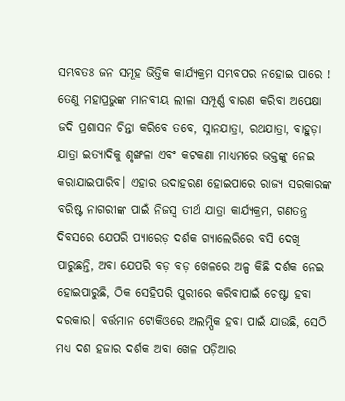ସମ୍ଭବତଃ ଜନ ସମୂହ ଭିତ୍ତିକ କାର୍ଯ୍ୟକ୍ରମ ସମ୍ଭବପର ନହୋଇ ପାରେ ! ତେଣୁ ମହାପ୍ରଭୁଙ୍କ ମାନବୀୟ ଲୀଳା ସମ୍ପୂର୍ଣ୍ଣ ବାରଣ କରିବା ଅପେକ୍ଷା ଜଦି ପ୍ରଶାସନ ଚିନ୍ତା କରିବେ ତବେ, ସ୍ନାନଯାତ୍ରା, ରଥଯାତ୍ରା, ବାହୁଡ଼ା ଯାତ୍ରା ଇତ୍ୟାଦିକୁ ଶୃଙ୍ଖଳା ଏବଂ କଟକଣା ମାଧ୍ୟମରେ ଭକ୍ତଙ୍କୁ ନେଇ କରାଯାଇପାରିବ। ଏହାର ଉଦାହରଣ ହୋଇପାରେ ରାଜ୍ୟ ସରକାରଙ୍କ ବରିଷ୍ଟ ନାଗରୀଙ୍କ ପାଇଁ ନିଜସ୍ୱ ତୀର୍ଥ ଯାତ୍ରା କାର୍ଯ୍ୟକ୍ରମ, ଗଣତନ୍ତ୍ର ଦିବସରେ ଯେପରି ପ୍ୟାରେଡ଼ ଦର୍ଶକ ଗ୍ୟାଲେରିରେ ବସି ଦେଖି ପାରୁଛନ୍ତି, ଅବା ଯେପରି ବଡ଼ ବଡ଼ ଖେଳରେ ଅଳ୍ପ କିଛି ଦର୍ଶକ ନେଇ ହୋଇପାରୁଛି, ଠିକ ସେହିପରି ପୁରୀରେ କରିବାପାଇଁ ଚେଷ୍ଟା ହବା ଦରକାର। ବର୍ତ୍ତମାନ ଟୋକିଓରେ ଅଲମ୍ପିକ ହବା ପାଇଁ ଯାଉଛି, ସେଠି ମଧ୍ୟ ଦଶ ହଜାର ଦର୍ଶକ ଅବା ଖେଳ ପଡ଼ିଆର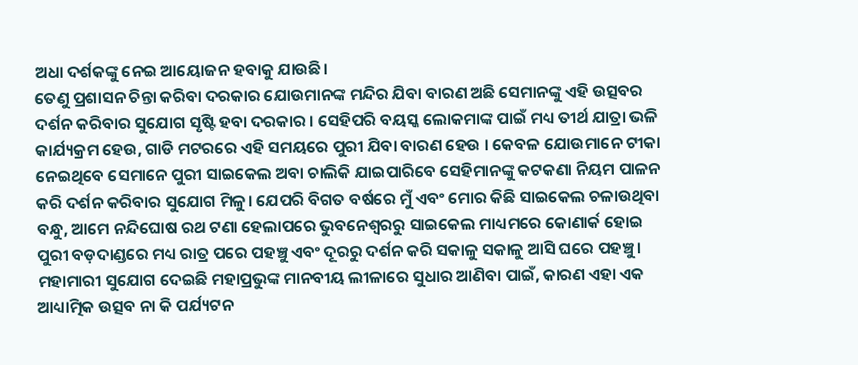ଅଧା ଦର୍ଶକଙ୍କୁ ନେଇ ଆୟୋଜନ ହବାକୁ ଯାଉଛି।
ତେଣୁ ପ୍ରଶାସନ ଚିନ୍ତା କରିବା ଦରକାର ଯୋଉମାନଙ୍କ ମନ୍ଦିର ଯିବା ବାରଣ ଅଛି ସେମାନଙ୍କୁ ଏହି ଉତ୍ସବର ଦର୍ଶନ କରିବାର ସୁଯୋଗ ସୃଷ୍ଟି ହବା ଦରକାର । ସେହିପରି ବୟସ୍କ ଲୋକମାଙ୍କ ପାଇଁ ମଧ୍ୟ ତୀର୍ଥ ଯାତ୍ରା ଭଳି କାର୍ଯ୍ୟକ୍ରମ ହେଉ, ଗାଡି ମଟରରେ ଏହି ସମୟରେ ପୁରୀ ଯିବା ବାରଣ ହେଉ । କେବଳ ଯୋଉମାନେ ଟୀକା ନେଇଥିବେ ସେମାନେ ପୁରୀ ସାଇକେଲ ଅବା ଚାଲିକି ଯାଇପାରିବେ ସେହିମାନଙ୍କୁ କଟକଣା ନିୟମ ପାଳନ କରି ଦର୍ଶନ କରିବାର ସୁଯୋଗ ମିଳୁ। ଯେପରି ବିଗତ ବର୍ଷରେ ମୁଁ ଏବଂ ମୋର କିଛି ସାଇକେଲ ଚଳାଉଥିବା ବନ୍ଧୁ, ଆମେ ନନ୍ଦିଘୋଷ ରଥ ଟଣା ହେଲାପରେ ଭୁବନେଶ୍ୱରରୁ ସାଇକେଲ ମାଧ୍ୟମରେ କୋଣାର୍କ ହୋଇ ପୁରୀ ବଡ଼ଦାଣ୍ଡରେ ମଧ୍ୟ ରାତ୍ର ପରେ ପହଞ୍ଚୁ ଏବଂ ଦୂରରୁ ଦର୍ଶନ କରି ସକାଳୁ ସକାଳୁ ଆସି ଘରେ ପହଞ୍ଚୁ।
ମହାମାରୀ ସୁଯୋଗ ଦେଇଛି ମହାପ୍ରଭୁଙ୍କ ମାନବୀୟ ଲୀଳାରେ ସୁଧାର ଆଣିବା ପାଇଁ, କାରଣ ଏହା ଏକ ଆଧ୍ୟାତ୍ମିକ ଉତ୍ସବ ନା କି ପର୍ଯ୍ୟଟନ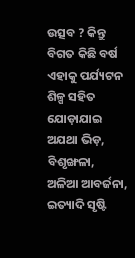ଉତ୍ସବ ? କିନ୍ତୁ ବିଗତ କିଛି ବର୍ଷ ଏହାକୁ ପର୍ଯ୍ୟଟନ ଶିଳ୍ପ ସହିତ ଯୋଡ଼ାଯାଇ ଅଯଥା ଭିଡ଼, ବିଶୃଙ୍ଖଳା, ଅଳିଆ ଆବର୍ଜନା, ଇତ୍ୟାଦି ସୃଷ୍ଟି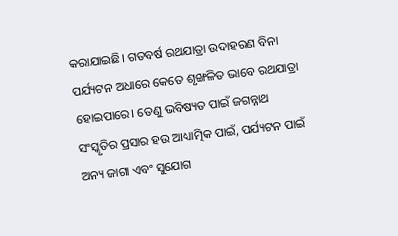କରାଯାଇଛି। ଗତବର୍ଷ ରଥଯାତ୍ରା ଉଦାହରଣ ବିନା ପର୍ଯ୍ୟଟନ ଅଧାରେ କେତେ ଶୃଙ୍ଖଳିତ ଭାବେ ରଥଯାତ୍ରା ହୋଇପାରେ। ତେଣୁ ଭବିଷ୍ୟତ ପାଇଁ ଜଗନ୍ନାଥ ସଂସ୍କୃତିର ପ୍ରସାର ହଉ ଆଧ୍ୟାତ୍ମିକ ପାଇଁ, ପର୍ଯ୍ୟଟନ ପାଇଁ ଅନ୍ୟ ଜାଗା ଏବଂ ସୁଯୋଗ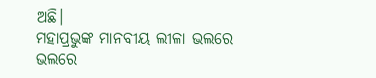ଅଛି।
ମହାପ୍ରଭୁଙ୍କ ମାନବୀୟ ଲୀଳା ଭଲରେ ଭଲରେ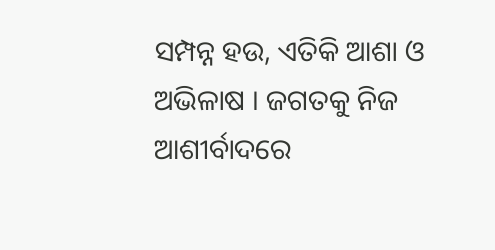ସମ୍ପନ୍ନ ହଉ, ଏତିକି ଆଶା ଓ ଅଭିଳାଷ । ଜଗତକୁ ନିଜ ଆଶୀର୍ବାଦରେ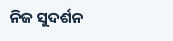ନିଜ ସୁଦର୍ଶନ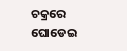ଚକ୍ରରେ ଘୋଡେଇ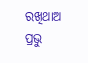ରଖିଥାଅ ପ୍ରଭୁ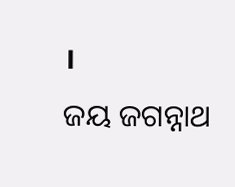।
ଜୟ ଜଗନ୍ନାଥ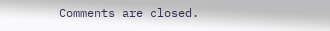Comments are closed.